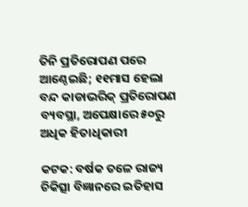ତିନି ପ୍ରତିରୋପଣ ପରେ ଆଣ୍ଠେଇଛି; ୧୧ମାସ ହେଲା ବନ୍ଦ କାଡାଭରିକ୍‌ ପ୍ରତିରୋପଣ ବ୍ୟବସ୍ଥା, ଅପେକ୍ଷାରେ ୫୦ରୁ ଅଧିକ ହିତାଧିକାରୀ

କଟକ: ବର୍ଷକ ତଳେ ରାଜ୍ୟ ଚିକିତ୍ସା ବିଜ୍ଞାନରେ ଇତିହାସ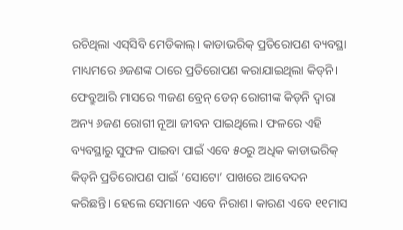ରଚିଥିଲା ଏସ୍‌ସିବି ମେଡିକାଲ୍‌। କାଡାଭରିକ୍‌ ପ୍ରତିରୋପଣ ବ୍ୟବସ୍ଥା ମାଧ୍ୟମରେ ୬ଜଣଙ୍କ ଠାରେ ପ୍ରତିରୋପଣ କରାଯାଇଥିଲା କିଡ୍‌ନି। ଫେବ୍ରୁଆରି ମାସରେ ୩ଜଣ ବ୍ରେନ୍‌ ଡେନ୍‌ ରୋଗୀଙ୍କ କିଡ୍‌ନି ଦ୍ବାରା ଅନ୍ୟ ୬ଜଣ ରୋଗୀ ନୂଆ ଜୀବନ ପାଇଥିଲେ। ଫଳରେ ଏହି ବ୍ୟବସ୍ଥାରୁ ସୁଫଳ ପାଇବା ପାଇଁ ଏବେ ୫୦ରୁ ଅଧିକ କାଡାଭରିକ୍‌ କିଡ୍‌ନି ପ୍ରତିରୋପଣ ପା‌ଇଁ ‘ସୋଟୋ’ ପାଖରେ ଆବେଦନ କରିଛନ୍ତି। ହେଲେ ସେମାନେ ଏବେ ନିରାଶ। କାରଣ ଏବେ ୧୧ମାସ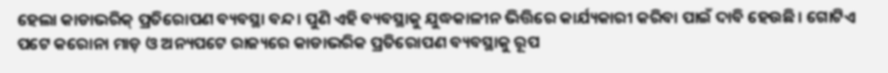ହେଲା କାଡାଭରିକ୍‌ ପ୍ରତିରୋପଣ ବ୍ୟବସ୍ଥା ବନ୍ଦ। ପୁଣି ଏହି ବ୍ୟବସ୍ଥାକୁ ଯୁଦ୍ଧକାଳୀନ ଭିତ୍ତିରେ କାର୍ଯ୍ୟକାରୀ କରିବା ପାଇଁ ଦାବି ହେଉଛି। ଗୋଟିଏ ପଟେ କରୋନା ମାଡ଼ ଓ ଅନ୍ୟପଟେ ରାଜ୍ୟରେ କାଡାଭରିକ ପ୍ରତିରୋପଣ ବ୍ୟବସ୍ଥାକୁ ରୂପ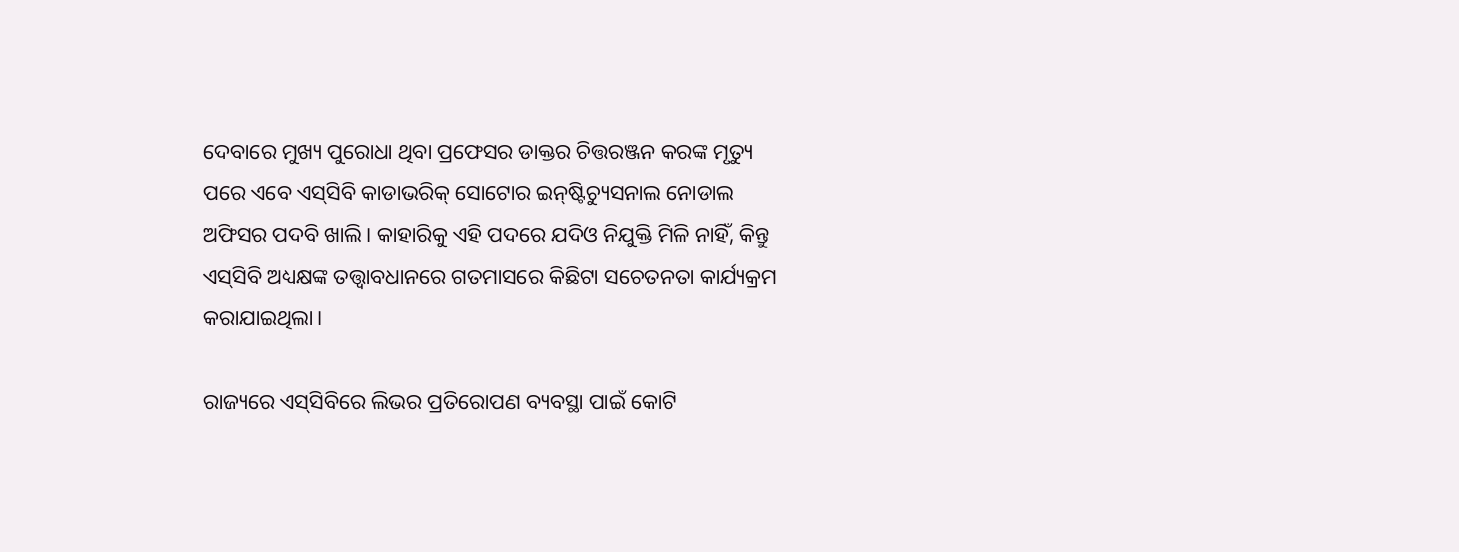ଦେବାରେ ମୁଖ୍ୟ ପୁରୋଧା‌ ଥିବା ପ୍ରଫେସର ଡାକ୍ତର ଚିତ୍ତରଞ୍ଜନ କରଙ୍କ ମୃତ୍ୟୁ ପରେ ଏବେ ଏସ୍‌ସିବି କାଡାଭରିକ୍‌ ସୋଟୋର ଇନ୍‌ଷ୍ଟିଚ୍ୟୁସନାଲ ନୋଡାଲ ଅଫିସର ପଦବି ଖାଲି। କାହାରିକୁ ଏହି ପଦରେ ଯଦିଓ ନିଯୁକ୍ତି ମିଳି ନାହିଁ, କିନ୍ତୁ ଏସ୍‌ସିବି ଅଧ୍ୟକ୍ଷଙ୍କ ତତ୍ତ୍ବାବଧାନରେ ଗତମାସରେ କିଛିଟା ସଚେତନତା କାର୍ଯ୍ୟକ୍ରମ କରାଯାଇଥିଲା।

ରାଜ୍ୟରେ ଏସ୍‌ସିବିରେ ଲିଭର ପ୍ରତିରୋପଣ ବ୍ୟବସ୍ଥା ପାଇଁ କୋଟି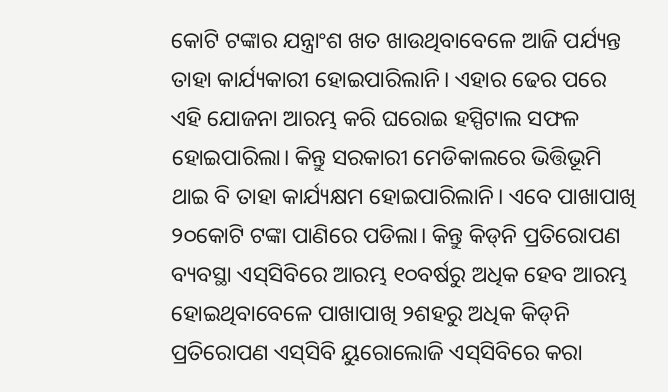କୋଟି ଟଙ୍କାର ଯନ୍ତ୍ରାଂଶ ଖତ ଖାଉଥିବାବେଳେ ଆଜି ପର୍ଯ୍ୟନ୍ତ ତାହା କାର୍ଯ୍ୟକାରୀ ହୋଇପାରିଲାନି। ଏହାର ଢେର ପରେ ଏହି ଯୋଜନା ଆରମ୍ଭ କରି ଘରୋଇ ହସ୍ପିଟାଲ ସଫଳ ହୋଇପାରିଲା। କିନ୍ତୁ ସରକାରୀ ମେଡିକାଲରେ ଭିତ୍ତିଭୂମି ଥାଇ ବି ତାହା କାର୍ଯ୍ୟକ୍ଷମ ହୋଇପାରିଲାନି। ଏବେ ପାଖାପାଖି ୨୦କୋଟି ଟଙ୍କା ପାଣିରେ ପଡିଲା। କିନ୍ତୁ କିଡ୍‌ନି ପ୍ରତିରୋପଣ ବ୍ୟବସ୍ଥା ଏସ୍‌ସିବିରେ ଆରମ୍ଭ ୧୦ବର୍ଷରୁ ଅଧିକ ହେବ ଆରମ୍ଭ ହୋଇଥିବାବେଳେ ପାଖାପାଖି ୨ଶହରୁ ଅଧିକ କିଡ୍‌ନି ପ୍ରତିରୋପଣ ଏସ୍‌ସିବି ୟୁରୋଲୋଜି ଏସ୍‌ସିବିରେ କରା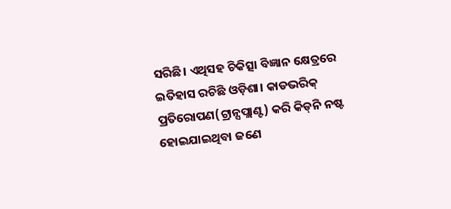ସରିଛି। ଏଥିସହ ଚିକିତ୍ସା ବିଜ୍ଞାନ କ୍ଷେତ୍ରରେ ଇତିହାସ ରଚିଛି ଓଡ଼ିଶା। କାଡଭରିକ୍‌ ପ୍ରତିରୋପଣ(ଟ୍ରାନ୍ସପ୍ଲାଣ୍ଟ) କରି କିଡ୍‌ନି ନଷ୍ଟ ହୋଇଯାଇଥିବା ଜଣେ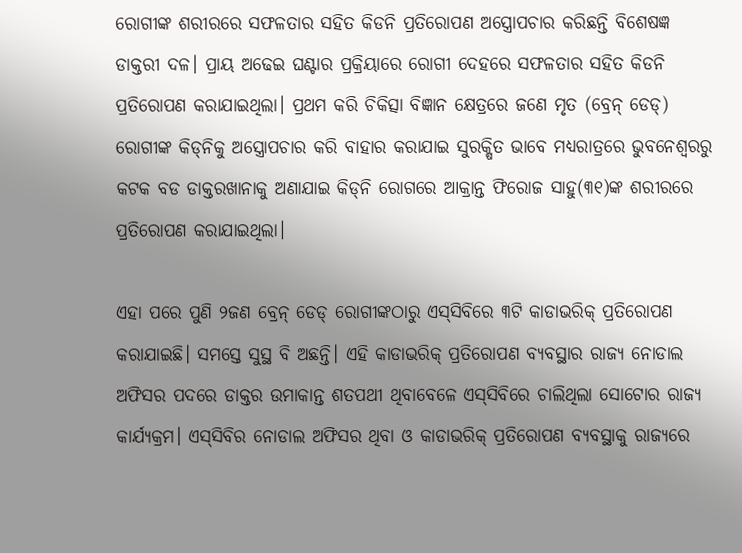ରୋଗୀଙ୍କ ଶରୀରରେ ସଫଳତାର ସହିତ କିଡନି ପ୍ରତିରୋପଣ ଅସ୍ତ୍ରୋପଚାର କରିଛନ୍ତି ବିଶେଷଜ୍ଞ ଡାକ୍ତରୀ ଦଳ। ପ୍ରାୟ ଅଢେଇ ଘଣ୍ଟାର ପ୍ରକ୍ରିୟାରେ ରୋଗୀ ଦେହରେ ସଫଳତାର ସହିତ କିଡନି ପ୍ରତିରୋପଣ କରାଯାଇଥିଲା। ପ୍ରଥମ କରି ଚିକିତ୍ସା ବିଜ୍ଞାନ କ୍ଷେତ୍ରରେ ଜଣେ ମୃତ (ବ୍ରେନ୍‌ ଡେଡ୍‌) ରୋଗୀଙ୍କ କିଡ୍‌ନିକୁ ଅସ୍ତ୍ରୋପଚାର କରି ବାହାର କରାଯାଇ ସୁରକ୍ଷିତ ଭାବେ ମଧ୍ୟରାତ୍ରରେ ଭୁବନେଶ୍ବରରୁ କଟକ ବଡ ଡାକ୍ତରଖାନାକୁ ଅଣାଯାଇ କିଡ୍‌ନି ରୋଗରେ ଆକ୍ରାନ୍ତ ଫିରୋଜ ସାହୁ(୩୧)ଙ୍କ ଶରୀରରେ ପ୍ରତିରୋପଣ କରାଯାଇଥିଲା।

ଏହା ପରେ ପୁଣି ୨ଜଣ ବ୍ରେନ୍‌ ଡେଡ୍‌ ରୋଗୀଙ୍କଠାରୁ ଏସ୍‌ସିବିରେ ୩ଟି କାଡାଭରିକ୍‌ ପ୍ରତିରୋପଣ କରାଯାଇଛି। ସମସ୍ତେ ସୁସ୍ଥ ବି ଅଛନ୍ତି। ଏହି କାଡାଭରିକ୍‌ ପ୍ରତିରୋପଣ ବ୍ୟବସ୍ଥାର ରାଜ୍ୟ ନୋଡାଲ ଅଫିସର ପଦରେ ଡାକ୍ତର ଉମାକାନ୍ତ ଶତପଥୀ ଥିବାବେଳେ ଏସ୍‌ସିବିରେ ଚାଲିଥିଲା ସୋଟୋର ରାଜ୍ୟ କାର୍ଯ୍ୟକ୍ରମ। ଏସ୍‌ସିବିର ନୋଡାଲ ଅଫିସର ଥିବା ଓ କାଡାଭରିକ୍‌ ପ୍ରତିରୋପଣ ବ୍ୟବସ୍ଥାକୁ ରାଜ୍ୟରେ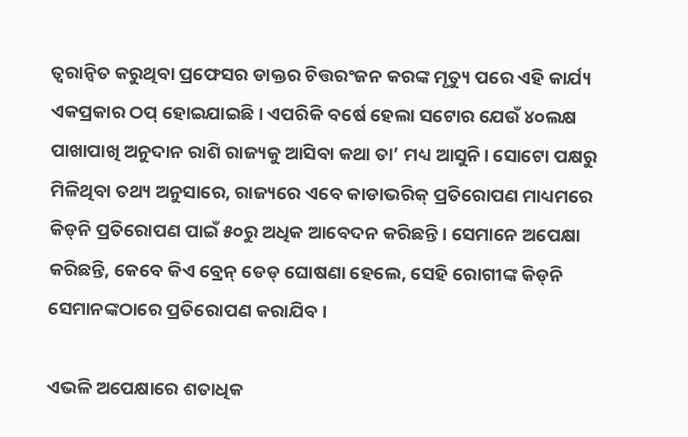ତ୍ବରାନ୍ବିତ କରୁଥିବା ପ୍ରଫେସର ଡାକ୍ତର ଚିତ୍ତରଂଜନ କରଙ୍କ ମୃତ୍ୟୁ ପରେ ଏହି କାର୍ଯ୍ୟ ଏକପ୍ରକାର ଠପ୍‌ ହୋଇଯାଇଛି। ଏପରିକି ବର୍ଷେ ହେଲା ସଟୋର ଯେଉଁ ୪୦ଲକ୍ଷ ପାଖା‌ପାଖି ଅନୁଦାନ ରାଶି ରାଜ୍ୟକୁ ଆସିବା କଥା ତା’ ମଧ୍ୟ ଆସୁନି। ସୋଟୋ ପକ୍ଷରୁ ମିଳିଥିବା ତଥ୍ୟ ଅନୁସାରେ, ରାଜ୍ୟରେ ଏବେ କାଡାଭରିକ୍‌ ପ୍ରତିରୋପଣ ମାଧ୍ୟମରେ କିଡ୍‌ନି ପ୍ରତିରୋପଣ ପାଇଁ ୫୦ରୁ ଅଧିକ ଆବେଦନ କରିଛନ୍ତି। ସେମାନେ ଅପେକ୍ଷା କରିଛନ୍ତି, କେବେ କିଏ ବ୍ରେନ୍‌ ଡେଡ୍‌ ଘୋଷଣା ହେଲେ, ସେହି ରୋଗୀଙ୍କ କିଡ୍‌ନି ସେମାନଙ୍କଠାରେ ପ୍ରତିରୋପଣ କରାଯିବ।

ଏଭଳି ଅପେକ୍ଷାରେ ଶତାଧିକ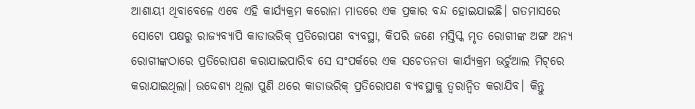ଆଶାୟୀ ଥିବାବେଳେ ଏବେ ଏହି କାର୍ଯ୍ୟକ୍ରମ କରୋନା ମାଡରେ ଏକ ପ୍ରକାର ବନ୍ଦ ହୋଇଯାଇଛି। ଗତମାସରେ ସୋଟୋ ପକ୍ଷରୁ ରାଜ୍ୟବ୍ୟାପି କାଡାଭରିକ୍ ପ୍ରତିରୋପଣ ବ୍ୟବସ୍ଥା, କିପରି ଜଣେ ମସ୍ତିସ୍କ ମୃତ ରୋଗୀଙ୍କ ଅଙ୍ଗ ଅନ୍ୟ ରୋଗୀଙ୍କଠାରେ ପ୍ରତିରୋପଣ କରାଯାଇପାରିବ ସେ ସଂପର୍କରେ ଏକ ସଚେତନତା କାର୍ଯ୍ୟକ୍ରମ ଭର୍ଚୁଆଲ ମିଟ୍‌ରେ କରାଯାଇଥିଲା‌। ଉଦ୍ଦେଶ୍ୟ ଥିଲା ପୁଣି ଥରେ କାଡାଭରିକ୍‌ ପ୍ରତିରୋପଣ ବ୍ୟବସ୍ଥାକୁ ତ୍ବରାନ୍ବିତ କରାଯିବ। କିନ୍ତୁ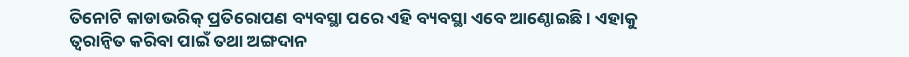ତିନୋଟି କାଡାଭରିକ୍‌ ପ୍ରତିରୋପଣ ବ୍ୟବସ୍ଥା ପରେ ଏହି ବ୍ୟବସ୍ଥା ଏବେ ଆଣ୍ଠୋଇଛି। ଏହାକୁ ତ୍ବରାନ୍ବିତ କରିବା ପାଇଁ ତଥା ଅଙ୍ଗଦାନ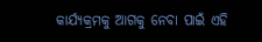କାର୍ଯ୍ୟକ୍ରମକୁ ଆଗକୁ ନେବ‌ା ପାଇଁ ଏହି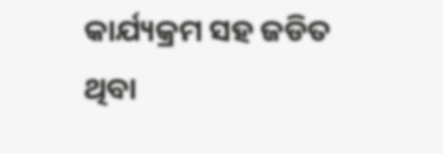କାର୍ଯ୍ୟକ୍ରମ ସହ ଜଡିତ ଥିବା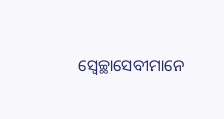ସ୍ବେଚ୍ଛାସେବୀମାନେ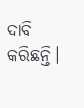ଦାବି କରିଛନ୍ତି।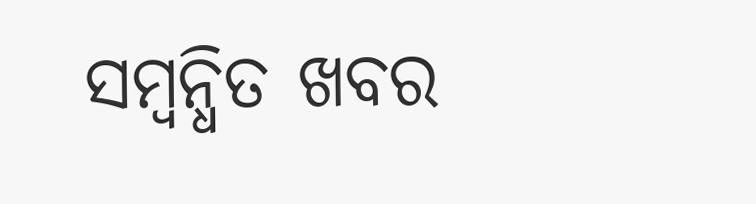ସମ୍ବନ୍ଧିତ ଖବର